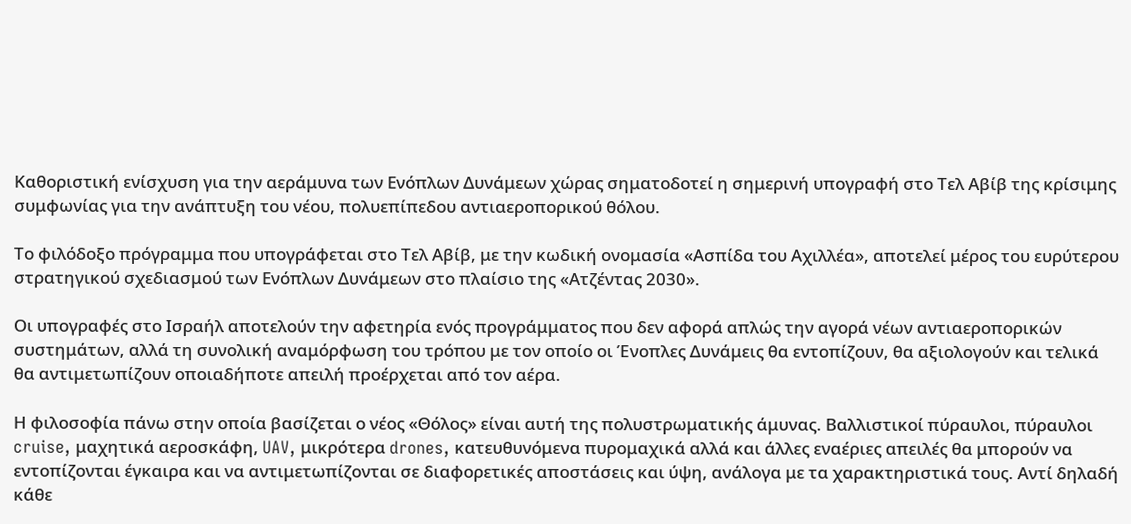Καθοριστική ενίσχυση για την αεράμυνα των Ενόπλων Δυνάμεων χώρας σηματοδοτεί η σημερινή υπογραφή στο Τελ Αβίβ της κρίσιμης συμφωνίας για την ανάπτυξη του νέου, πολυεπίπεδου αντιαεροπορικού θόλου.

Το φιλόδοξο πρόγραμμα που υπογράφεται στο Τελ Αβίβ, με την κωδική ονομασία «Ασπίδα του Αχιλλέα», αποτελεί μέρος του ευρύτερου στρατηγικού σχεδιασμού των Ενόπλων Δυνάμεων στο πλαίσιο της «Ατζέντας 2030».

Οι υπογραφές στο Ισραήλ αποτελούν την αφετηρία ενός προγράμματος που δεν αφορά απλώς την αγορά νέων αντιαεροπορικών συστημάτων, αλλά τη συνολική αναμόρφωση του τρόπου με τον οποίο οι Ένοπλες Δυνάμεις θα εντοπίζουν, θα αξιολογούν και τελικά θα αντιμετωπίζουν οποιαδήποτε απειλή προέρχεται από τον αέρα.

Η φιλοσοφία πάνω στην οποία βασίζεται ο νέος «Θόλος» είναι αυτή της πολυστρωματικής άμυνας. Βαλλιστικοί πύραυλοι, πύραυλοι cruise, μαχητικά αεροσκάφη, UAV, μικρότερα drones, κατευθυνόμενα πυρομαχικά αλλά και άλλες εναέριες απειλές θα μπορούν να εντοπίζονται έγκαιρα και να αντιμετωπίζονται σε διαφορετικές αποστάσεις και ύψη, ανάλογα με τα χαρακτηριστικά τους. Αντί δηλαδή κάθε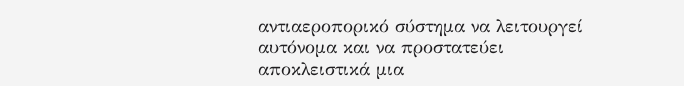αντιαεροπορικό σύστημα να λειτουργεί αυτόνομα και να προστατεύει αποκλειστικά μια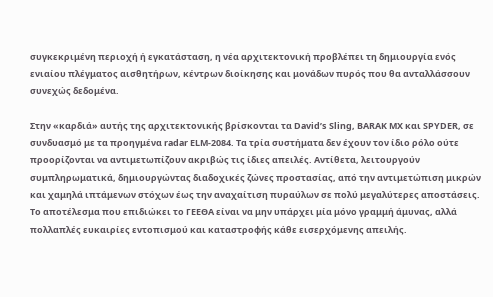συγκεκριμένη περιοχή ή εγκατάσταση, η νέα αρχιτεκτονική προβλέπει τη δημιουργία ενός ενιαίου πλέγματος αισθητήρων, κέντρων διοίκησης και μονάδων πυρός που θα ανταλλάσσουν συνεχώς δεδομένα.

Στην «καρδιά» αυτής της αρχιτεκτονικής βρίσκονται τα David’s Sling, BARAK MX και SPYDER, σε συνδυασμό με τα προηγμένα radar ELM-2084. Τα τρία συστήματα δεν έχουν τον ίδιο ρόλο ούτε προορίζονται να αντιμετωπίζουν ακριβώς τις ίδιες απειλές. Αντίθετα, λειτουργούν συμπληρωματικά, δημιουργώντας διαδοχικές ζώνες προστασίας, από την αντιμετώπιση μικρών και χαμηλά ιπτάμενων στόχων έως την αναχαίτιση πυραύλων σε πολύ μεγαλύτερες αποστάσεις. Το αποτέλεσμα που επιδιώκει το ΓΕΕΘΑ είναι να μην υπάρχει μία μόνο γραμμή άμυνας, αλλά πολλαπλές ευκαιρίες εντοπισμού και καταστροφής κάθε εισερχόμενης απειλής.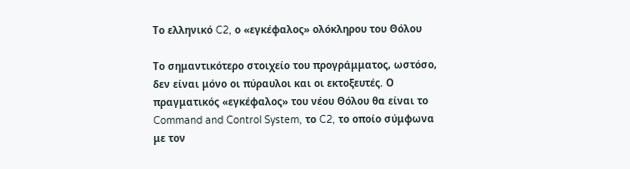Το ελληνικό C2, ο «εγκέφαλος» ολόκληρου του Θόλου

Το σημαντικότερο στοιχείο του προγράμματος, ωστόσο, δεν είναι μόνο οι πύραυλοι και οι εκτοξευτές. Ο πραγματικός «εγκέφαλος» του νέου Θόλου θα είναι το Command and Control System, το C2, το οποίο σύμφωνα με τον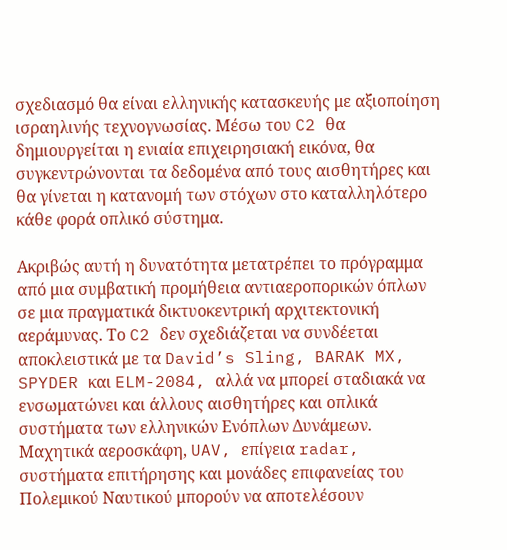σχεδιασμό θα είναι ελληνικής κατασκευής με αξιοποίηση ισραηλινής τεχνογνωσίας. Μέσω του C2 θα δημιουργείται η ενιαία επιχειρησιακή εικόνα, θα συγκεντρώνονται τα δεδομένα από τους αισθητήρες και θα γίνεται η κατανομή των στόχων στο καταλληλότερο κάθε φορά οπλικό σύστημα.

Ακριβώς αυτή η δυνατότητα μετατρέπει το πρόγραμμα από μια συμβατική προμήθεια αντιαεροπορικών όπλων σε μια πραγματικά δικτυοκεντρική αρχιτεκτονική αεράμυνας. Το C2 δεν σχεδιάζεται να συνδέεται αποκλειστικά με τα David’s Sling, BARAK MX, SPYDER και ELM-2084, αλλά να μπορεί σταδιακά να ενσωματώνει και άλλους αισθητήρες και οπλικά συστήματα των ελληνικών Ενόπλων Δυνάμεων. Μαχητικά αεροσκάφη, UAV, επίγεια radar, συστήματα επιτήρησης και μονάδες επιφανείας του Πολεμικού Ναυτικού μπορούν να αποτελέσουν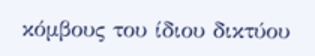κόμβους του ίδιου δικτύου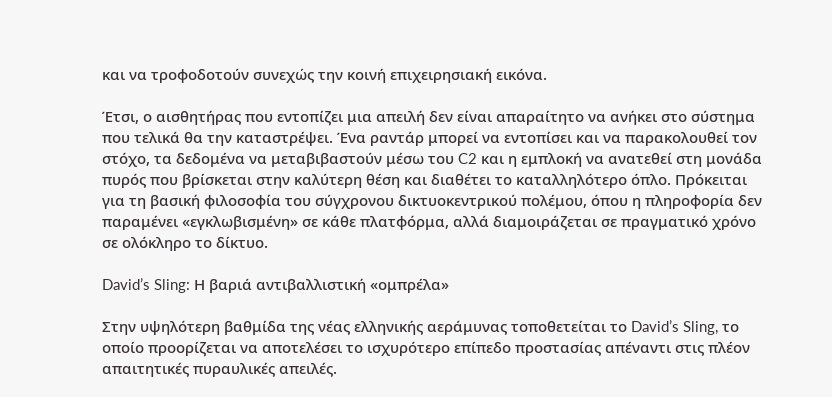και να τροφοδοτούν συνεχώς την κοινή επιχειρησιακή εικόνα.

Έτσι, ο αισθητήρας που εντοπίζει μια απειλή δεν είναι απαραίτητο να ανήκει στο σύστημα που τελικά θα την καταστρέψει. Ένα ραντάρ μπορεί να εντοπίσει και να παρακολουθεί τον στόχο, τα δεδομένα να μεταβιβαστούν μέσω του C2 και η εμπλοκή να ανατεθεί στη μονάδα πυρός που βρίσκεται στην καλύτερη θέση και διαθέτει το καταλληλότερο όπλο. Πρόκειται για τη βασική φιλοσοφία του σύγχρονου δικτυοκεντρικού πολέμου, όπου η πληροφορία δεν παραμένει «εγκλωβισμένη» σε κάθε πλατφόρμα, αλλά διαμοιράζεται σε πραγματικό χρόνο σε ολόκληρο το δίκτυο.

David’s Sling: Η βαριά αντιβαλλιστική «ομπρέλα»

Στην υψηλότερη βαθμίδα της νέας ελληνικής αεράμυνας τοποθετείται το David’s Sling, το οποίο προορίζεται να αποτελέσει το ισχυρότερο επίπεδο προστασίας απέναντι στις πλέον απαιτητικές πυραυλικές απειλές.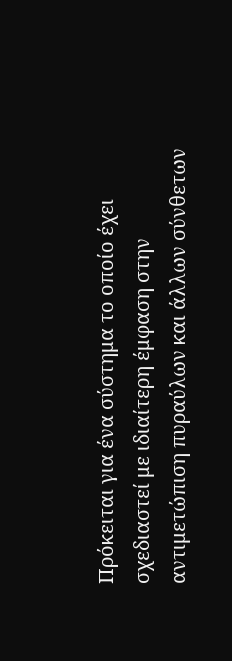Πρόκειται για ένα σύστημα το οποίο έχει σχεδιαστεί με ιδιαίτερη έμφαση στην αντιμετώπιση πυραύλων και άλλων σύνθετων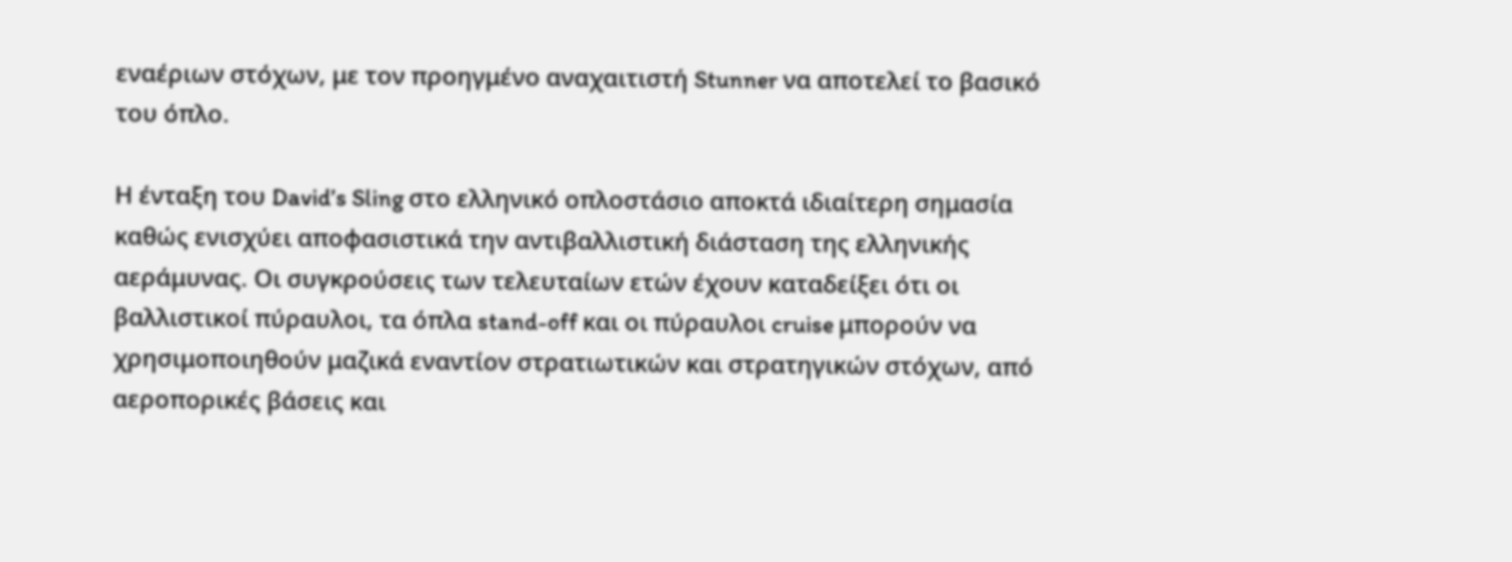εναέριων στόχων, με τον προηγμένο αναχαιτιστή Stunner να αποτελεί το βασικό του όπλο.

Η ένταξη του David’s Sling στο ελληνικό οπλοστάσιο αποκτά ιδιαίτερη σημασία καθώς ενισχύει αποφασιστικά την αντιβαλλιστική διάσταση της ελληνικής αεράμυνας. Οι συγκρούσεις των τελευταίων ετών έχουν καταδείξει ότι οι βαλλιστικοί πύραυλοι, τα όπλα stand-off και οι πύραυλοι cruise μπορούν να χρησιμοποιηθούν μαζικά εναντίον στρατιωτικών και στρατηγικών στόχων, από αεροπορικές βάσεις και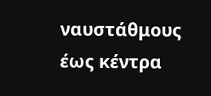ναυστάθμους έως κέντρα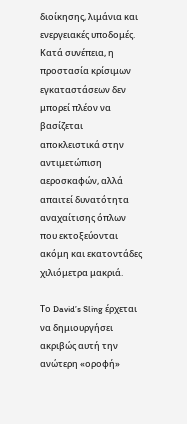διοίκησης, λιμάνια και ενεργειακές υποδομές. Κατά συνέπεια, η προστασία κρίσιμων εγκαταστάσεων δεν μπορεί πλέον να βασίζεται αποκλειστικά στην αντιμετώπιση αεροσκαφών, αλλά απαιτεί δυνατότητα αναχαίτισης όπλων που εκτοξεύονται ακόμη και εκατοντάδες χιλιόμετρα μακριά.

Το David’s Sling έρχεται να δημιουργήσει ακριβώς αυτή την ανώτερη «οροφή»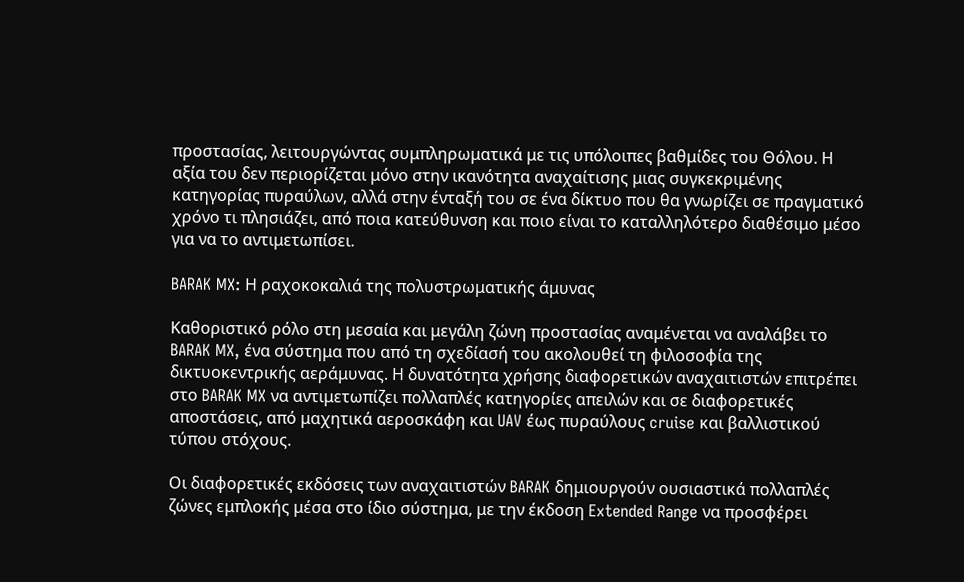προστασίας, λειτουργώντας συμπληρωματικά με τις υπόλοιπες βαθμίδες του Θόλου. Η αξία του δεν περιορίζεται μόνο στην ικανότητα αναχαίτισης μιας συγκεκριμένης κατηγορίας πυραύλων, αλλά στην ένταξή του σε ένα δίκτυο που θα γνωρίζει σε πραγματικό χρόνο τι πλησιάζει, από ποια κατεύθυνση και ποιο είναι το καταλληλότερο διαθέσιμο μέσο για να το αντιμετωπίσει.

BARAK MX: Η ραχοκοκαλιά της πολυστρωματικής άμυνας

Καθοριστικό ρόλο στη μεσαία και μεγάλη ζώνη προστασίας αναμένεται να αναλάβει το BARAK MX, ένα σύστημα που από τη σχεδίασή του ακολουθεί τη φιλοσοφία της δικτυοκεντρικής αεράμυνας. Η δυνατότητα χρήσης διαφορετικών αναχαιτιστών επιτρέπει στο BARAK MX να αντιμετωπίζει πολλαπλές κατηγορίες απειλών και σε διαφορετικές αποστάσεις, από μαχητικά αεροσκάφη και UAV έως πυραύλους cruise και βαλλιστικού τύπου στόχους.

Οι διαφορετικές εκδόσεις των αναχαιτιστών BARAK δημιουργούν ουσιαστικά πολλαπλές ζώνες εμπλοκής μέσα στο ίδιο σύστημα, με την έκδοση Extended Range να προσφέρει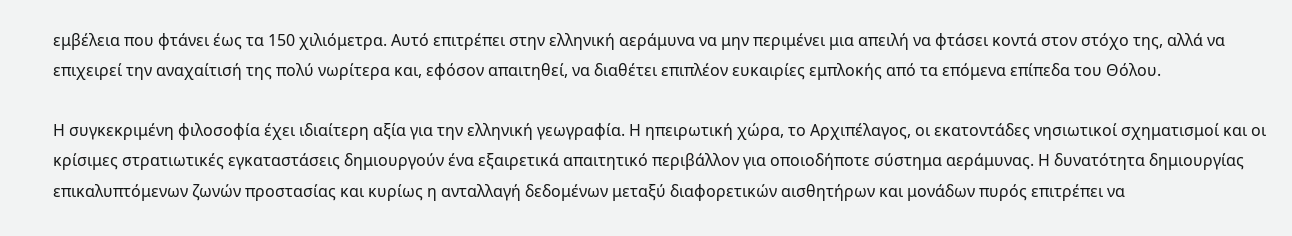εμβέλεια που φτάνει έως τα 150 χιλιόμετρα. Αυτό επιτρέπει στην ελληνική αεράμυνα να μην περιμένει μια απειλή να φτάσει κοντά στον στόχο της, αλλά να επιχειρεί την αναχαίτισή της πολύ νωρίτερα και, εφόσον απαιτηθεί, να διαθέτει επιπλέον ευκαιρίες εμπλοκής από τα επόμενα επίπεδα του Θόλου.

Η συγκεκριμένη φιλοσοφία έχει ιδιαίτερη αξία για την ελληνική γεωγραφία. Η ηπειρωτική χώρα, το Αρχιπέλαγος, οι εκατοντάδες νησιωτικοί σχηματισμοί και οι κρίσιμες στρατιωτικές εγκαταστάσεις δημιουργούν ένα εξαιρετικά απαιτητικό περιβάλλον για οποιοδήποτε σύστημα αεράμυνας. Η δυνατότητα δημιουργίας επικαλυπτόμενων ζωνών προστασίας και κυρίως η ανταλλαγή δεδομένων μεταξύ διαφορετικών αισθητήρων και μονάδων πυρός επιτρέπει να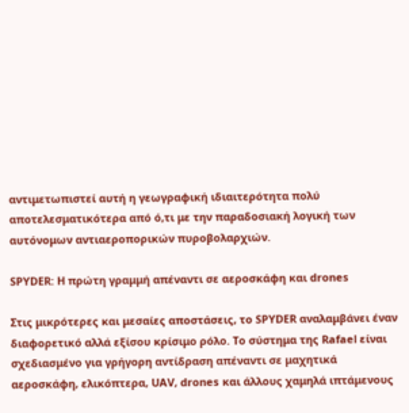αντιμετωπιστεί αυτή η γεωγραφική ιδιαιτερότητα πολύ αποτελεσματικότερα από ό,τι με την παραδοσιακή λογική των αυτόνομων αντιαεροπορικών πυροβολαρχιών.

SPYDER: Η πρώτη γραμμή απέναντι σε αεροσκάφη και drones

Στις μικρότερες και μεσαίες αποστάσεις, το SPYDER αναλαμβάνει έναν διαφορετικό αλλά εξίσου κρίσιμο ρόλο. Το σύστημα της Rafael είναι σχεδιασμένο για γρήγορη αντίδραση απέναντι σε μαχητικά αεροσκάφη, ελικόπτερα, UAV, drones και άλλους χαμηλά ιπτάμενους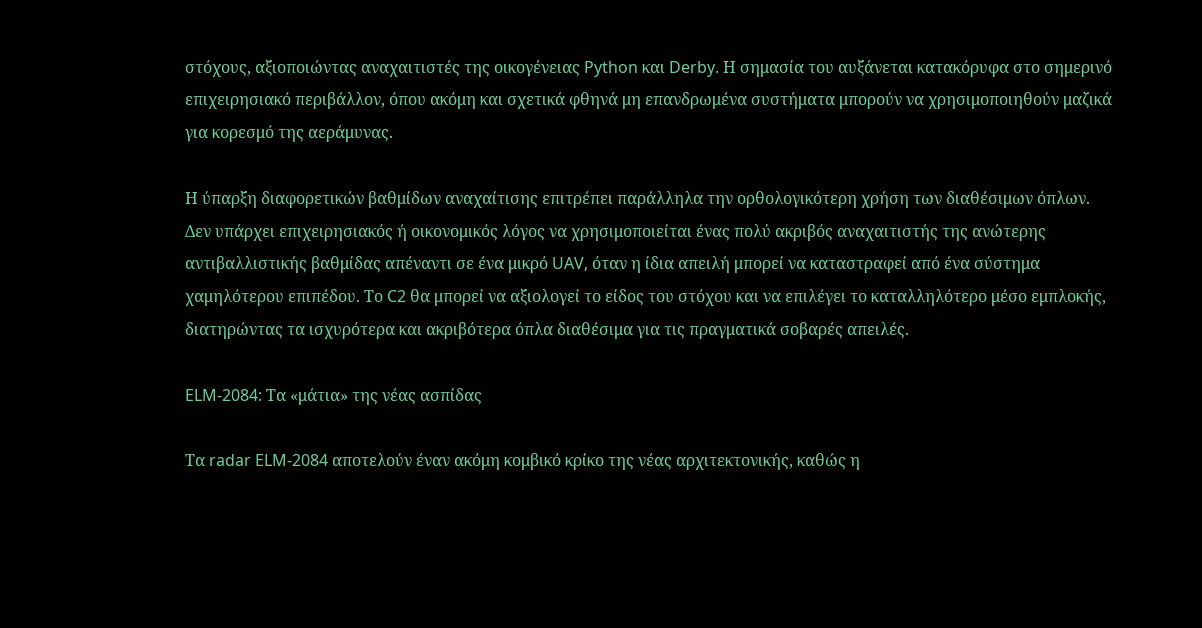στόχους, αξιοποιώντας αναχαιτιστές της οικογένειας Python και Derby. Η σημασία του αυξάνεται κατακόρυφα στο σημερινό επιχειρησιακό περιβάλλον, όπου ακόμη και σχετικά φθηνά μη επανδρωμένα συστήματα μπορούν να χρησιμοποιηθούν μαζικά για κορεσμό της αεράμυνας.

Η ύπαρξη διαφορετικών βαθμίδων αναχαίτισης επιτρέπει παράλληλα την ορθολογικότερη χρήση των διαθέσιμων όπλων. Δεν υπάρχει επιχειρησιακός ή οικονομικός λόγος να χρησιμοποιείται ένας πολύ ακριβός αναχαιτιστής της ανώτερης αντιβαλλιστικής βαθμίδας απέναντι σε ένα μικρό UAV, όταν η ίδια απειλή μπορεί να καταστραφεί από ένα σύστημα χαμηλότερου επιπέδου. Το C2 θα μπορεί να αξιολογεί το είδος του στόχου και να επιλέγει το καταλληλότερο μέσο εμπλοκής, διατηρώντας τα ισχυρότερα και ακριβότερα όπλα διαθέσιμα για τις πραγματικά σοβαρές απειλές.

ELM-2084: Τα «μάτια» της νέας ασπίδας

Τα radar ELM-2084 αποτελούν έναν ακόμη κομβικό κρίκο της νέας αρχιτεκτονικής, καθώς η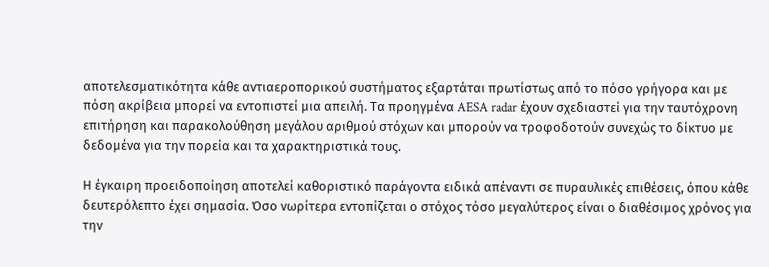αποτελεσματικότητα κάθε αντιαεροπορικού συστήματος εξαρτάται πρωτίστως από το πόσο γρήγορα και με πόση ακρίβεια μπορεί να εντοπιστεί μια απειλή. Τα προηγμένα AESA radar έχουν σχεδιαστεί για την ταυτόχρονη επιτήρηση και παρακολούθηση μεγάλου αριθμού στόχων και μπορούν να τροφοδοτούν συνεχώς το δίκτυο με δεδομένα για την πορεία και τα χαρακτηριστικά τους.

Η έγκαιρη προειδοποίηση αποτελεί καθοριστικό παράγοντα ειδικά απέναντι σε πυραυλικές επιθέσεις, όπου κάθε δευτερόλεπτο έχει σημασία. Όσο νωρίτερα εντοπίζεται ο στόχος τόσο μεγαλύτερος είναι ο διαθέσιμος χρόνος για την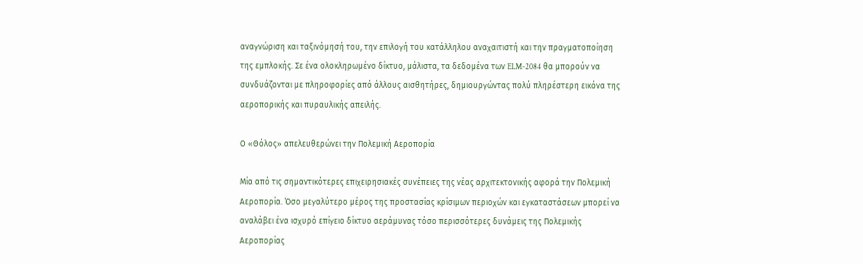αναγνώριση και ταξινόμησή του, την επιλογή του κατάλληλου αναχαιτιστή και την πραγματοποίηση της εμπλοκής. Σε ένα ολοκληρωμένο δίκτυο, μάλιστα, τα δεδομένα των ELM-2084 θα μπορούν να συνδυάζονται με πληροφορίες από άλλους αισθητήρες, δημιουργώντας πολύ πληρέστερη εικόνα της αεροπορικής και πυραυλικής απειλής.

Ο «Θόλος» απελευθερώνει την Πολεμική Αεροπορία

Μία από τις σημαντικότερες επιχειρησιακές συνέπειες της νέας αρχιτεκτονικής αφορά την Πολεμική Αεροπορία. Όσο μεγαλύτερο μέρος της προστασίας κρίσιμων περιοχών και εγκαταστάσεων μπορεί να αναλάβει ένα ισχυρό επίγειο δίκτυο αεράμυνας τόσο περισσότερες δυνάμεις της Πολεμικής Αεροπορίας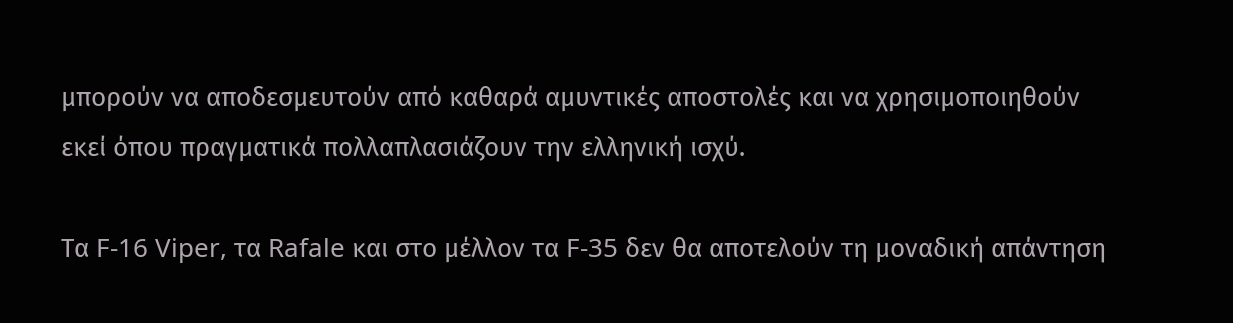μπορούν να αποδεσμευτούν από καθαρά αμυντικές αποστολές και να χρησιμοποιηθούν εκεί όπου πραγματικά πολλαπλασιάζουν την ελληνική ισχύ.

Τα F-16 Viper, τα Rafale και στο μέλλον τα F-35 δεν θα αποτελούν τη μοναδική απάντηση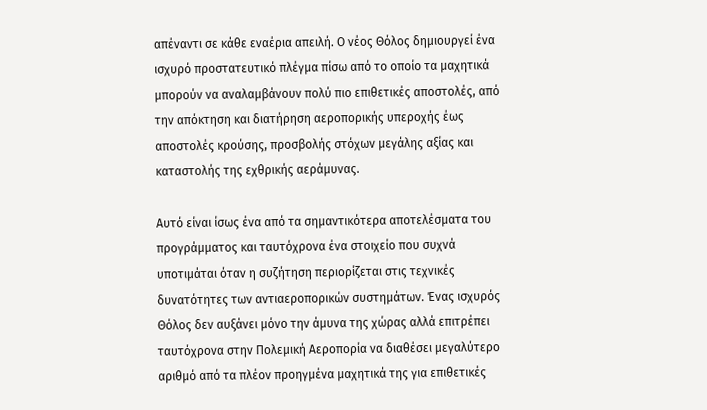απέναντι σε κάθε εναέρια απειλή. Ο νέος Θόλος δημιουργεί ένα ισχυρό προστατευτικό πλέγμα πίσω από το οποίο τα μαχητικά μπορούν να αναλαμβάνουν πολύ πιο επιθετικές αποστολές, από την απόκτηση και διατήρηση αεροπορικής υπεροχής έως αποστολές κρούσης, προσβολής στόχων μεγάλης αξίας και καταστολής της εχθρικής αεράμυνας.

Αυτό είναι ίσως ένα από τα σημαντικότερα αποτελέσματα του προγράμματος και ταυτόχρονα ένα στοιχείο που συχνά υποτιμάται όταν η συζήτηση περιορίζεται στις τεχνικές δυνατότητες των αντιαεροπορικών συστημάτων. Ένας ισχυρός Θόλος δεν αυξάνει μόνο την άμυνα της χώρας αλλά επιτρέπει ταυτόχρονα στην Πολεμική Αεροπορία να διαθέσει μεγαλύτερο αριθμό από τα πλέον προηγμένα μαχητικά της για επιθετικές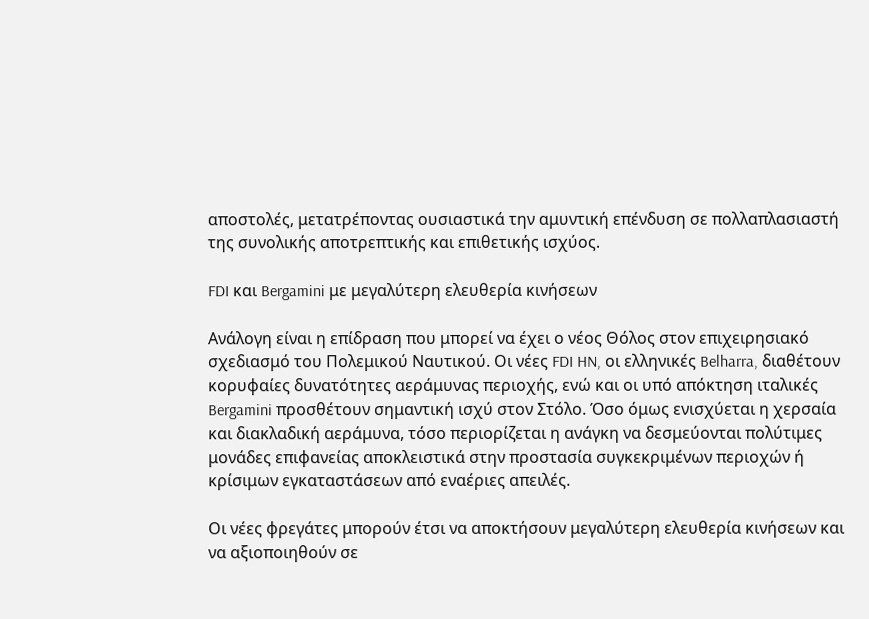αποστολές, μετατρέποντας ουσιαστικά την αμυντική επένδυση σε πολλαπλασιαστή της συνολικής αποτρεπτικής και επιθετικής ισχύος.

FDI και Bergamini με μεγαλύτερη ελευθερία κινήσεων

Ανάλογη είναι η επίδραση που μπορεί να έχει ο νέος Θόλος στον επιχειρησιακό σχεδιασμό του Πολεμικού Ναυτικού. Οι νέες FDI HN, οι ελληνικές Belharra, διαθέτουν κορυφαίες δυνατότητες αεράμυνας περιοχής, ενώ και οι υπό απόκτηση ιταλικές Bergamini προσθέτουν σημαντική ισχύ στον Στόλο. Όσο όμως ενισχύεται η χερσαία και διακλαδική αεράμυνα, τόσο περιορίζεται η ανάγκη να δεσμεύονται πολύτιμες μονάδες επιφανείας αποκλειστικά στην προστασία συγκεκριμένων περιοχών ή κρίσιμων εγκαταστάσεων από εναέριες απειλές.

Οι νέες φρεγάτες μπορούν έτσι να αποκτήσουν μεγαλύτερη ελευθερία κινήσεων και να αξιοποιηθούν σε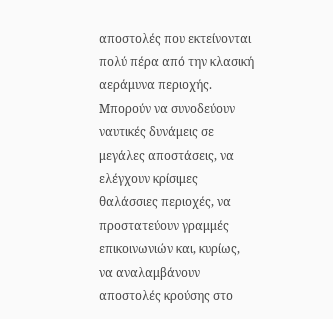αποστολές που εκτείνονται πολύ πέρα από την κλασική αεράμυνα περιοχής. Μπορούν να συνοδεύουν ναυτικές δυνάμεις σε μεγάλες αποστάσεις, να ελέγχουν κρίσιμες θαλάσσιες περιοχές, να προστατεύουν γραμμές επικοινωνιών και, κυρίως, να αναλαμβάνουν αποστολές κρούσης στο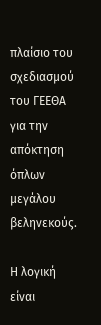πλαίσιο του σχεδιασμού του ΓΕΕΘΑ για την απόκτηση όπλων μεγάλου βεληνεκούς.

Η λογική είναι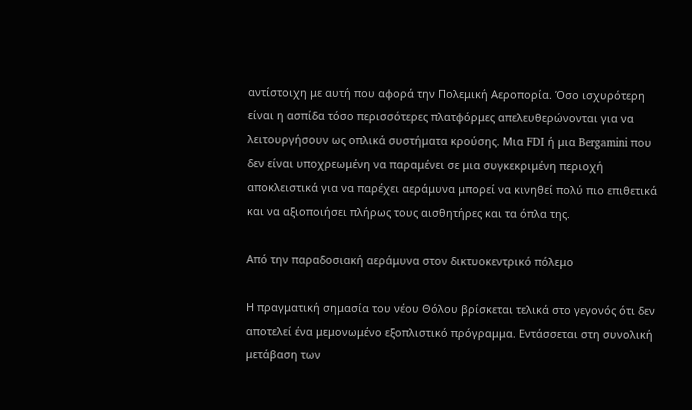αντίστοιχη με αυτή που αφορά την Πολεμική Αεροπορία. Όσο ισχυρότερη είναι η ασπίδα τόσο περισσότερες πλατφόρμες απελευθερώνονται για να λειτουργήσουν ως οπλικά συστήματα κρούσης. Μια FDI ή μια Bergamini που δεν είναι υποχρεωμένη να παραμένει σε μια συγκεκριμένη περιοχή αποκλειστικά για να παρέχει αεράμυνα μπορεί να κινηθεί πολύ πιο επιθετικά και να αξιοποιήσει πλήρως τους αισθητήρες και τα όπλα της.

Από την παραδοσιακή αεράμυνα στον δικτυοκεντρικό πόλεμο

Η πραγματική σημασία του νέου Θόλου βρίσκεται τελικά στο γεγονός ότι δεν αποτελεί ένα μεμονωμένο εξοπλιστικό πρόγραμμα. Εντάσσεται στη συνολική μετάβαση των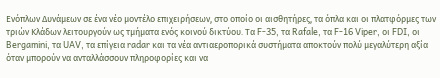Ενόπλων Δυνάμεων σε ένα νέο μοντέλο επιχειρήσεων, στο οποίο οι αισθητήρες, τα όπλα και οι πλατφόρμες των τριών Κλάδων λειτουργούν ως τμήματα ενός κοινού δικτύου. Τα F-35, τα Rafale, τα F-16 Viper, οι FDI, οι Bergamini, τα UAV, τα επίγεια radar και τα νέα αντιαεροπορικά συστήματα αποκτούν πολύ μεγαλύτερη αξία όταν μπορούν να ανταλλάσσουν πληροφορίες και να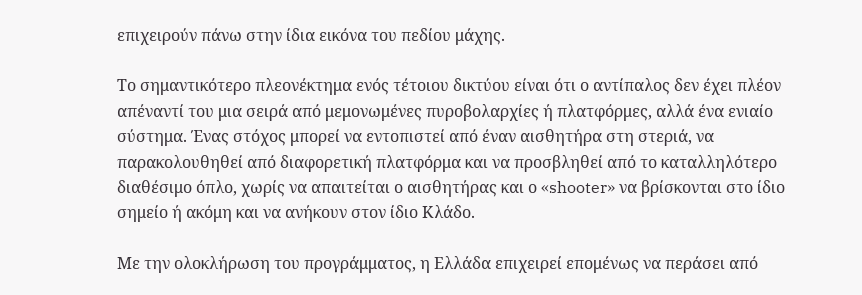επιχειρούν πάνω στην ίδια εικόνα του πεδίου μάχης.

Το σημαντικότερο πλεονέκτημα ενός τέτοιου δικτύου είναι ότι ο αντίπαλος δεν έχει πλέον απέναντί του μια σειρά από μεμονωμένες πυροβολαρχίες ή πλατφόρμες, αλλά ένα ενιαίο σύστημα. Ένας στόχος μπορεί να εντοπιστεί από έναν αισθητήρα στη στεριά, να παρακολουθηθεί από διαφορετική πλατφόρμα και να προσβληθεί από το καταλληλότερο διαθέσιμο όπλο, χωρίς να απαιτείται ο αισθητήρας και ο «shooter» να βρίσκονται στο ίδιο σημείο ή ακόμη και να ανήκουν στον ίδιο Κλάδο.

Με την ολοκλήρωση του προγράμματος, η Ελλάδα επιχειρεί επομένως να περάσει από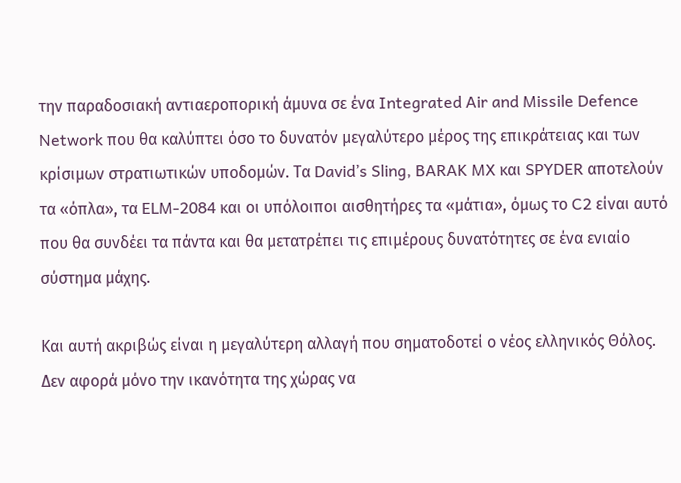την παραδοσιακή αντιαεροπορική άμυνα σε ένα Integrated Air and Missile Defence Network που θα καλύπτει όσο το δυνατόν μεγαλύτερο μέρος της επικράτειας και των κρίσιμων στρατιωτικών υποδομών. Τα David’s Sling, BARAK MX και SPYDER αποτελούν τα «όπλα», τα ELM-2084 και οι υπόλοιποι αισθητήρες τα «μάτια», όμως το C2 είναι αυτό που θα συνδέει τα πάντα και θα μετατρέπει τις επιμέρους δυνατότητες σε ένα ενιαίο σύστημα μάχης.

Και αυτή ακριβώς είναι η μεγαλύτερη αλλαγή που σηματοδοτεί ο νέος ελληνικός Θόλος. Δεν αφορά μόνο την ικανότητα της χώρας να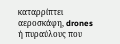καταρρίπτει αεροσκάφη, drones ή πυραύλους που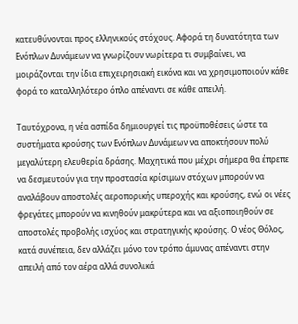κατευθύνονται προς ελληνικούς στόχους. Αφορά τη δυνατότητα των Ενόπλων Δυνάμεων να γνωρίζουν νωρίτερα τι συμβαίνει, να μοιράζονται την ίδια επιχειρησιακή εικόνα και να χρησιμοποιούν κάθε φορά το καταλληλότερο όπλο απέναντι σε κάθε απειλή.

Ταυτόχρονα, η νέα ασπίδα δημιουργεί τις προϋποθέσεις ώστε τα συστήματα κρούσης των Ενόπλων Δυνάμεων να αποκτήσουν πολύ μεγαλύτερη ελευθερία δράσης. Μαχητικά που μέχρι σήμερα θα έπρεπε να δεσμευτούν για την προστασία κρίσιμων στόχων μπορούν να αναλάβουν αποστολές αεροπορικής υπεροχής και κρούσης, ενώ οι νέες φρεγάτες μπορούν να κινηθούν μακρύτερα και να αξιοποιηθούν σε αποστολές προβολής ισχύος και στρατηγικής κρούσης. Ο νέος Θόλος, κατά συνέπεια, δεν αλλάζει μόνο τον τρόπο άμυνας απέναντι στην απειλή από τον αέρα αλλά συνολικά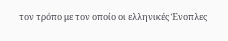τον τρόπο με τον οποίο οι ελληνικές Ένοπλες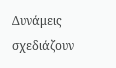Δυνάμεις σχεδιάζουν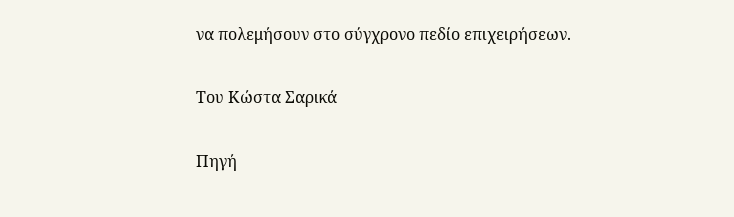να πολεμήσουν στο σύγχρονο πεδίο επιχειρήσεων.

Του Κώστα Σαρικά

Πηγή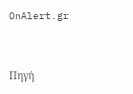OnAlert.gr



Πηγή